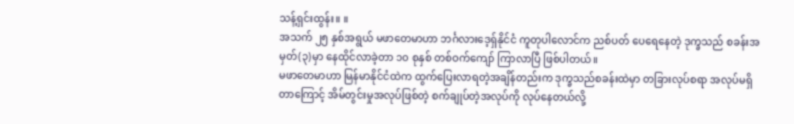သန့်ရှင်းထွန်း။ ။
အသက် ၂၅ နှစ်အရွယ် မဖာတေမာဟာ ဘင်္ဂလားဒေ့ရှ်နိုင်ငံ ကူတုပါလောင်က ညစ်ပတ် ပေရေနေတဲ့ ဒုက္ခသည် စခန်းအမှတ်(၃)မှာ နေထိုင်လာခဲ့တာ ၁၀ စုနှစ် တစ်ဝက်ကျော် ကြာလာပြီ ဖြစ်ပါတယ်။
မဖာတေမာဟာ မြန်မာနိုင်ငံထဲက ထွက်ပြေးလာရတဲ့အချိန်တည်းက ဒုက္ခသည်စခန်းထဲမှာ တခြားလုပ်စရာ အလုပ်မရှိတာကြောင့် အိမ်တွင်းမှုအလုပ်ဖြစ်တဲ့ စက်ချုပ်တဲ့အလုပ်ကို လုပ်နေတယ်လို့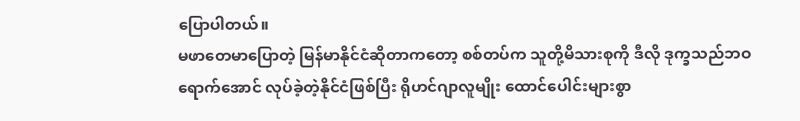ပြောပါတယ်။
မဖာတေမာပြောတဲ့ မြန်မာနိုင်ငံဆိုတာကတော့ စစ်တပ်က သူတို့မိသားစုကို ဒီလို ဒုက္ခသည်ဘဝ ရောက်အောင် လုပ်ခဲ့တဲ့နိုင်ငံဖြစ်ပြီး ရိုဟင်ဂျာလူမျိုး ထောင်ပေါင်းများစွာ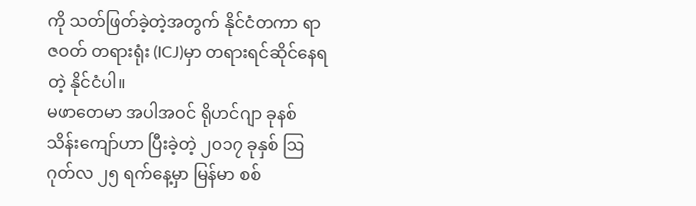ကို သတ်ဖြတ်ခဲ့တဲ့အတွက် နိုင်ငံတကာ ရာဇဝတ် တရားရုံး (ICJ)မှာ တရားရင်ဆိုင်နေရတဲ့ နိုင်ငံပါ။
မဖာတေမာ အပါအဝင် ရိုဟင်ဂျာ ခုနစ်သိန်းကျော်ဟာ ပြီးခဲ့တဲ့ ၂၀၁၇ ခုနှစ် ဩဂုတ်လ ၂၅ ရက်နေ့မှာ မြန်မာ စစ်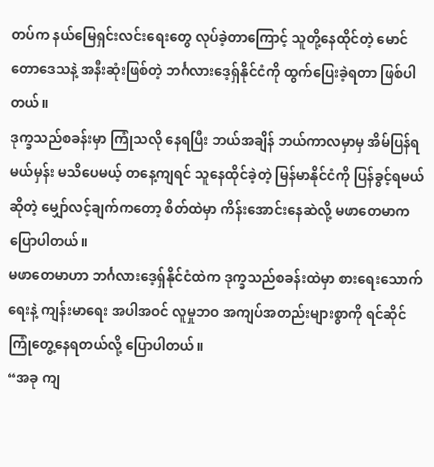တပ်က နယ်မြေရှင်းလင်းရေးတွေ လုပ်ခဲ့တာကြောင့် သူတို့နေထိုင်တဲ့ မောင်တောဒေသနဲ့ အနီးဆုံးဖြစ်တဲ့ ဘင်္ဂလားဒေ့ရှ်နိုင်ငံကို ထွက်ပြေးခဲ့ရတာ ဖြစ်ပါတယ်။
ဒုက္ခသည်စခန်းမှာ ကြုံသလို နေရပြီး ဘယ်အချိန် ဘယ်ကာလမှာမှ အိမ်ပြန်ရမယ်မှန်း မသိပေမယ့် တနေ့ကျရင် သူနေထိုင်ခဲ့တဲ့ မြန်မာနိုင်ငံကို ပြန်ခွင့်ရမယ်ဆိုတဲ့ မျှော်လင့်ချက်ကတော့ စိတ်ထဲမှာ ကိန်းအောင်းနေဆဲလို့ မဖာတေမာက ပြောပါတယ်။
မဖာတေမာဟာ ဘင်္ဂလားဒေ့ရှ်နိုင်ငံထဲက ဒုက္ခသည်စခန်းထဲမှာ စားရေးသောက်ရေးနဲ့ ကျန်းမာရေး အပါအဝင် လူမှုဘဝ အကျပ်အတည်းများစွာကို ရင်ဆိုင်ကြုံတွေ့နေရတယ်လို့ ပြောပါတယ်။
“အခု ကျ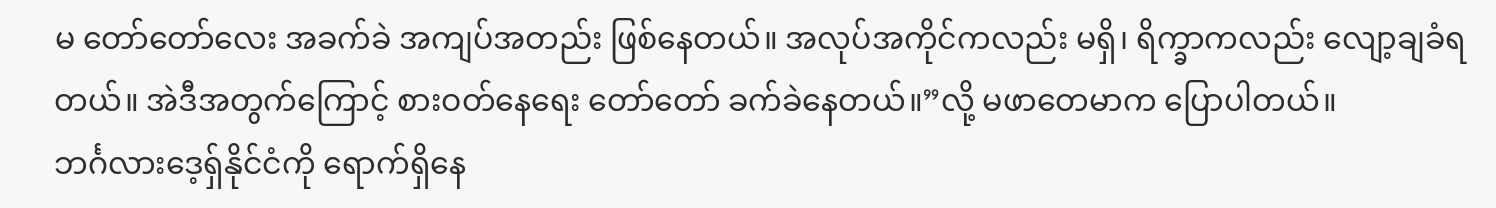မ တော်တော်လေး အခက်ခဲ အကျပ်အတည်း ဖြစ်နေတယ်။ အလုပ်အကိုင်ကလည်း မရှိ၊ ရိက္ခာကလည်း လျော့ချခံရတယ်။ အဲဒီအတွက်ကြောင့် စားဝတ်နေရေး တော်တော် ခက်ခဲနေတယ်။”လို့ မဖာတေမာက ပြောပါတယ်။
ဘင်္ဂလားဒေ့ရှ်နိုင်ငံကို ရောက်ရှိနေ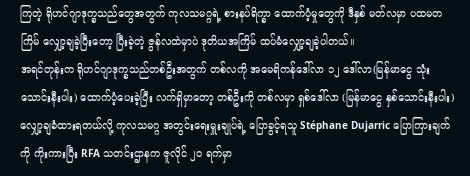ကြတဲ့ ရိုဟင်ဂျာဒုက္ခသည်တွေအတွက် ကုလသမဂ္ဂရဲ့ စားနပ်ရိက္ခာ ထောက်ပံ့မှုတွေကို ဒီနှစ် မတ်လမှာ ပထမတကြိမ် လျှော့ချခဲ့ပြီးတော့ ပြီးခဲ့တဲ့ ဇွန်လထဲမှာပဲ ဒုတိယအကြိမ် ထပ်မံလျှော့ချခဲ့ပါတယ်။
အရင်တုန်းက ရိုဟင်ဂျာဒုက္ခသည်တစ်ဦးအတွက် တစ်လကို အမေရိကန်ဒေါ်လာ ၁၂ ဒေါ်လာ(မြန်မာငွေ သုံးသောင်းနီးပါး) ထောက်ပံ့ပေးခဲ့ပြီး လက်ရှိမှာတော့ တစ်ဦးကို တစ်လမှာ ရှစ်ဒေါ်လာ (မြန်မာငွေ နှစ်သောင်းနီးပါး) လျှော့ချခံထားရတယ်လို့ ကုလသမဂ္ဂ အတွင်းရေးမှူးချုပ်ရဲ့ ပြောခွင့်ရသူ Stéphane Dujarric ပြောကြားချက်ကို ကိုးကားပြီး RFA သတင်းဌာနက ဇူလိုင် ၂၀ ရက်မှာ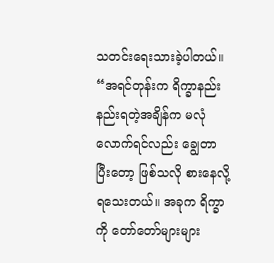သတင်းရေးသားခဲ့ပါတယ်။
“အရင်တုန်းက ရိက္ခာနည်းနည်းရတဲ့အချိန်က မလုံလောက်ရင်လည်း ချွေတာပြီးတော့ ဖြစ်သလို စားနေလို့ ရသေးတယ်။ အခုက ရိက္ခာကို တော်တော်များများ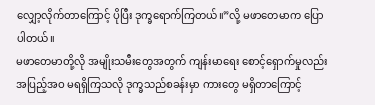လျှော့လိုက်တာကြောင့် ပိုပြီး ဒုက္ခရောက်ကြတယ်။”လို့ မဖာတေမာက ပြောပါတယ်။
မဖာတေမာတို့လို အမျိုးသမီးတွေအတွက် ကျန်းမာရေး စောင့်ရှောက်မှုလည်း အပြည့်အဝ မရရှိကြသလို ဒုက္ခသည်စခန်းမှာ ကားတွေ မရှိတာကြောင့်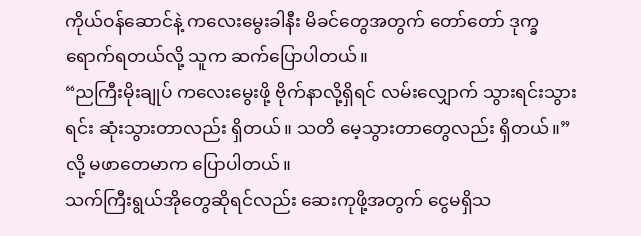ကိုယ်ဝန်ဆောင်နဲ့ ကလေးမွေးခါနီး မိခင်တွေအတွက် တော်တော် ဒုက္ခရောက်ရတယ်လို့ သူက ဆက်ပြောပါတယ်။
“ညကြီးမိုးချုပ် ကလေးမွေးဖို့ ဗိုက်နာလို့ရှိရင် လမ်းလျှောက် သွားရင်းသွားရင်း ဆုံးသွားတာလည်း ရှိတယ်။ သတိ မေ့သွားတာတွေလည်း ရှိတယ်။”လို့ မဖာတေမာက ပြောပါတယ်။
သက်ကြီးရွယ်အိုတွေဆိုရင်လည်း ဆေးကုဖို့အတွက် ငွေမရှိသ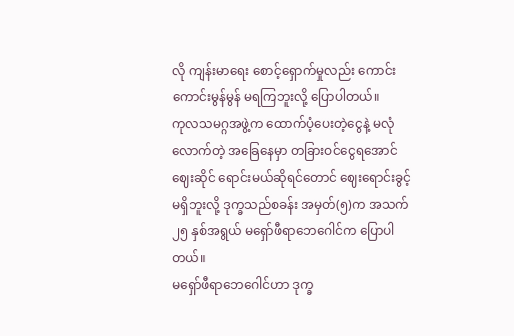လို ကျန်းမာရေး စောင့်ရှောက်မှုလည်း ကောင်းကောင်းမွန်မွန် မရကြဘူးလို့ ပြောပါတယ်။
ကုလသမဂ္ဂအဖွဲ့က ထောက်ပံ့ပေးတဲ့ငွေနဲ့ မလုံလောက်တဲ့ အခြေနေမှာ တခြားဝင်ငွေရအောင် ဈေးဆိုင် ရောင်းမယ်ဆိုရင်တောင် ဈေးရောင်းခွင့်မရှိဘူးလို့ ဒုက္ခသည်စခန်း အမှတ်(၅)က အသက် ၂၅ နှစ်အရွယ် မရှော်ဖီရာဘေဂေါင်က ပြောပါတယ်။
မရှော်ဖီရာဘေဂေါင်ဟာ ဒုက္ခ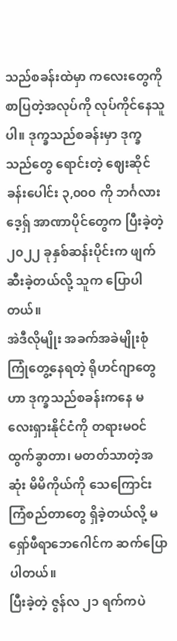သည်စခန်းထဲမှာ ကလေးတွေကို စာပြတဲ့အလုပ်ကို လုပ်ကိုင်နေသူပါ။ ဒုက္ခသည်စခန်းမှာ ဒုက္ခသည်တွေ ရောင်းတဲ့ ဈေးဆိုင်ခန်းပေါင်း ၃,၀၀၀ ကို ဘင်္ဂလားဒေ့ရှ် အာဏာပိုင်တွေက ပြီးခဲ့တဲ့ ၂၀၂၂ ခုနှစ်ဆန်းပိုင်းက ဖျက်ဆီးခဲ့တယ်လို့ သူက ပြောပါတယ်။
အဲဒီလိုမျိုး အခက်အခဲမျိုးစုံ ကြုံတွေ့နေရတဲ့ ရိုဟင်ဂျာတွေဟာ ဒုက္ခသည်စခန်းကနေ မလေးရှားနိုင်ငံကို တရားမဝင် ထွက်ခွာတာ၊ မတတ်သာတဲ့အဆုံး မိမိကိုယ်ကို သေကြောင်းကြံစည်တာတွေ ရှိခဲ့တယ်လို့ မရှော်ဖီရာဘေဂေါင်က ဆက်ပြောပါတယ်။
ပြီးခဲ့တဲ့ ဇွန်လ ၂၁ ရက်ကပဲ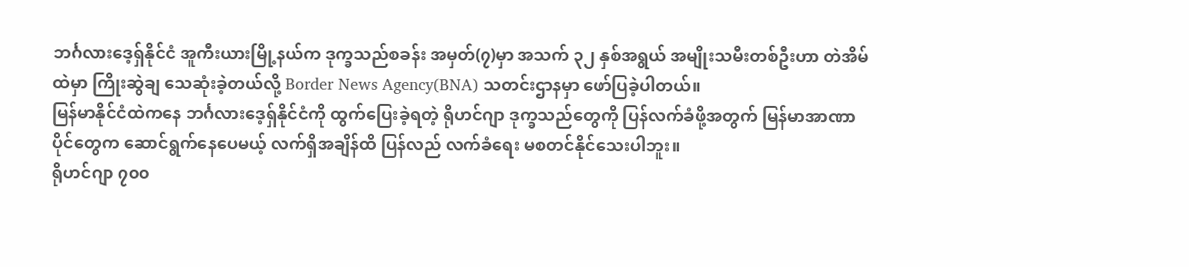ဘင်္ဂလားဒေ့ရှ်နိုင်ငံ အူကီးယားမြို့နယ်က ဒုက္ခသည်စခန်း အမှတ်(၇)မှာ အသက် ၃၂ နှစ်အရွယ် အမျိုးသမီးတစ်ဦးဟာ တဲအိမ်ထဲမှာ ကြိုးဆွဲချ သေဆုံးခဲ့တယ်လို့ Border News Agency(BNA) သတင်းဌာနမှာ ဖော်ပြခဲ့ပါတယ်။
မြန်မာနိုင်ငံထဲကနေ ဘင်္ဂလားဒေ့ရှ်နိုင်ငံကို ထွက်ပြေးခဲ့ရတဲ့ ရိုဟင်ဂျာ ဒုက္ခသည်တွေကို ပြန်လက်ခံဖို့အတွက် မြန်မာအာဏာပိုင်တွေက ဆောင်ရွက်နေပေမယ့် လက်ရှိအချိန်ထိ ပြန်လည် လက်ခံရေး မစတင်နိုင်သေးပါဘူး။
ရိုဟင်ဂျာ ၇၀၀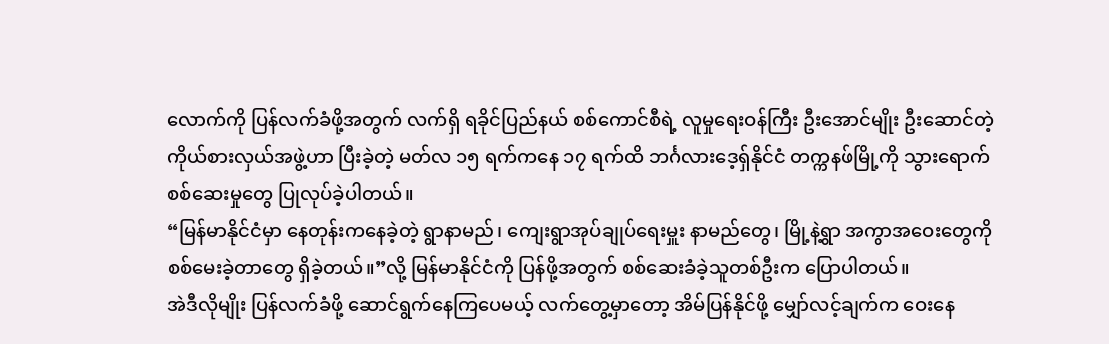လောက်ကို ပြန်လက်ခံဖို့အတွက် လက်ရှိ ရခိုင်ပြည်နယ် စစ်ကောင်စီရဲ့ လူမှုရေးဝန်ကြီး ဦးအောင်မျိုး ဦးဆောင်တဲ့ ကိုယ်စားလှယ်အဖွဲ့ဟာ ပြီးခဲ့တဲ့ မတ်လ ၁၅ ရက်ကနေ ၁၇ ရက်ထိ ဘင်္ဂလားဒေ့ရှ်နိုင်ငံ တက္ကနဖ်မြို့ကို သွားရောက် စစ်ဆေးမှုတွေ ပြုလုပ်ခဲ့ပါတယ်။
“မြန်မာနိုင်ငံမှာ နေတုန်းကနေခဲ့တဲ့ ရွာနာမည်၊ ကျေးရွာအုပ်ချုပ်ရေးမှူး နာမည်တွေ၊ မြို့နဲ့ရွာ အကွာအဝေးတွေကို စစ်မေးခဲ့တာတွေ ရှိခဲ့တယ်။”လို့ မြန်မာနိုင်ငံကို ပြန်ဖို့အတွက် စစ်ဆေးခံခဲ့သူတစ်ဦးက ပြောပါတယ်။
အဲဒီလိုမျိုး ပြန်လက်ခံဖို့ ဆောင်ရွက်နေကြပေမယ့် လက်တွေ့မှာတော့ အိမ်ပြန်နိုင်ဖို့ မျှော်လင့်ချက်က ဝေးနေ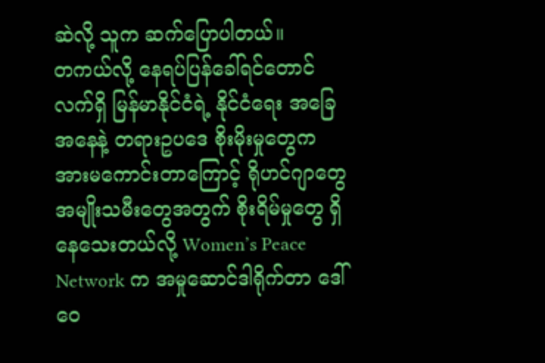ဆဲလို့ သူက ဆက်ပြောပါတယ်။
တကယ်လို့ နေရပ်ပြန်ခေါ်ရင်တောင် လက်ရှိ မြန်မာနိုင်ငံရဲ့ နိုင်ငံရေး အခြေအနေနဲ့ တရားဥပဒေ စိုးမိုးမှုတွေက အားမကောင်းတာကြောင့် ရိုဟင်ဂျာတွေ အမျိုးသမီးတွေအတွက် စိုးရိမ်မှုတွေ ရှိနေသေးတယ်လို့ Women’s Peace Network က အမှုဆောင်ဒါရိုက်တာ ဒေါ်ဝေ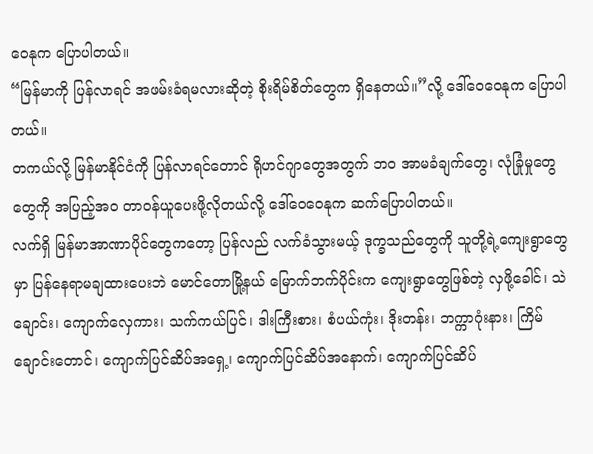ဝေနုက ပြောပါတယ်။
“မြန်မာကို ပြန်လာရင် အဖမ်းခံရမလားဆိုတဲ့ စိုးရိမ်စိတ်တွေက ရှိနေတယ်။”လို့ ဒေါ်ဝေဝေနုက ပြောပါတယ်။
တကယ်လို့ မြန်မာနိုင်ငံကို ပြန်လာရင်တောင် ရိုဟင်ဂျာတွေအတွက် ဘဝ အာမခံချက်တွေ၊ လုံခြုံမှုတွေတွေကို အပြည့်အဝ တာဝန်ယူပေးဖို့လိုတယ်လို့ ဒေါ်ဝေဝေနုက ဆက်ပြောပါတယ်။
လက်ရှိ မြန်မာအာဏာပိုင်တွေကတော့ ပြန်လည် လက်ခံသွားမယ့် ဒုက္ခသည်တွေကို သူတို့ရဲ့ကျေးရွာတွေမှာ ပြန်နေရာမချထားပေးဘဲ မောင်တောမြို့နယ် မြောက်ဘက်ပိုင်းက ကျေးရွာတွေဖြစ်တဲ့ လှဖို့ခေါင်၊ သဲချောင်း၊ ကျောက်လှေကား၊ သက်ကယ်ပြင်၊ ဒါးကြီးစား၊ စံပယ်ကုံး၊ ဒိုးတန်း၊ ဘက္ကာဂုံးနား၊ ကြိမ်ချောင်းတောင်၊ ကျောက်ပြင်ဆိပ်အရှေ့၊ ကျောက်ပြင်ဆိပ်အနောက်၊ ကျောက်ပြင်ဆိပ်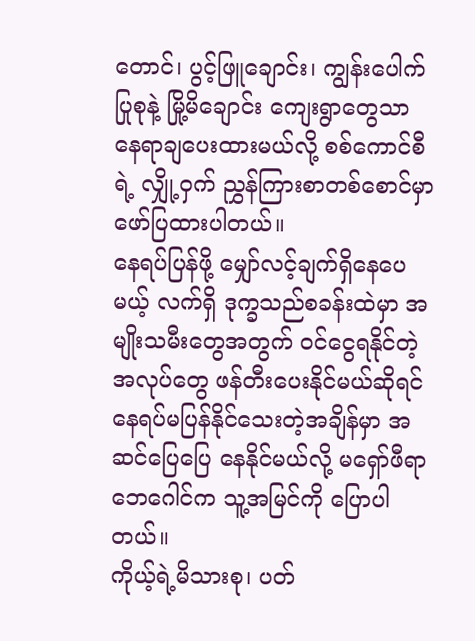တောင်၊ ပွင့်ဖြူချောင်း၊ ကျွန်းပေါက်ပြုစုနဲ့ မြို့မိချောင်း ကျေးရွာတွေသာ နေရာချပေးထားမယ်လို့ စစ်ကောင်စီရဲ့ လျှို့ဝှက် ညွှန်ကြားစာတစ်စောင်မှာ ဖော်ပြထားပါတယ်။
နေရပ်ပြန်ဖို့ မျှော်လင့်ချက်ရှိနေပေမယ့် လက်ရှိ ဒုက္ခသည်စခန်းထဲမှာ အမျိုးသမီးတွေအတွက် ဝင်ငွေရနိုင်တဲ့ အလုပ်တွေ ဖန်တီးပေးနိုင်မယ်ဆိုရင် နေရပ်မပြန်နိုင်သေးတဲ့အချိန်မှာ အဆင်ပြေပြေ နေနိုင်မယ်လို့ မရှော်ဖီရာ ဘေဂေါင်က သူ့အမြင်ကို ပြောပါတယ်။
ကိုယ့်ရဲ့မိသားစု၊ ပတ်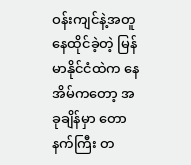ဝန်းကျင်နဲ့အတူ နေထိုင်ခဲ့တဲ့ မြန်မာနိုင်ငံထဲက နေအိမ်ကတော့ အခုချိန်မှာ တောနက်ကြီး တ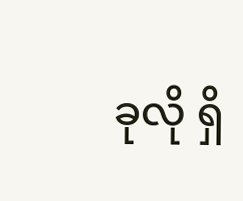ခုလို ရှိ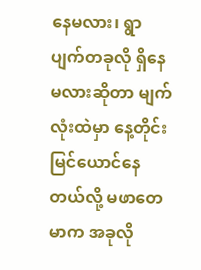နေမလား၊ ရွာပျက်တခုလို ရှိနေမလားဆိုတာ မျက်လုံးထဲမှာ နေ့တိုင်း မြင်ယောင်နေတယ်လို့ မဖာတေမာက အခုလို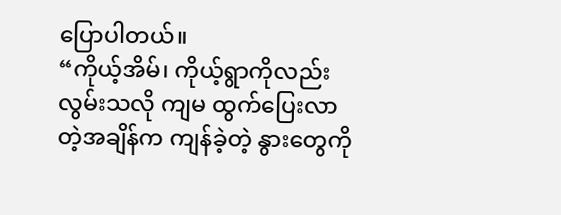ပြောပါတယ်။
“ကိုယ့်အိမ်၊ ကိုယ့်ရွာကိုလည်း လွမ်းသလို ကျမ ထွက်ပြေးလာတဲ့အချိန်က ကျန်ခဲ့တဲ့ နွားတွေကို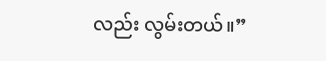လည်း လွမ်းတယ်။”